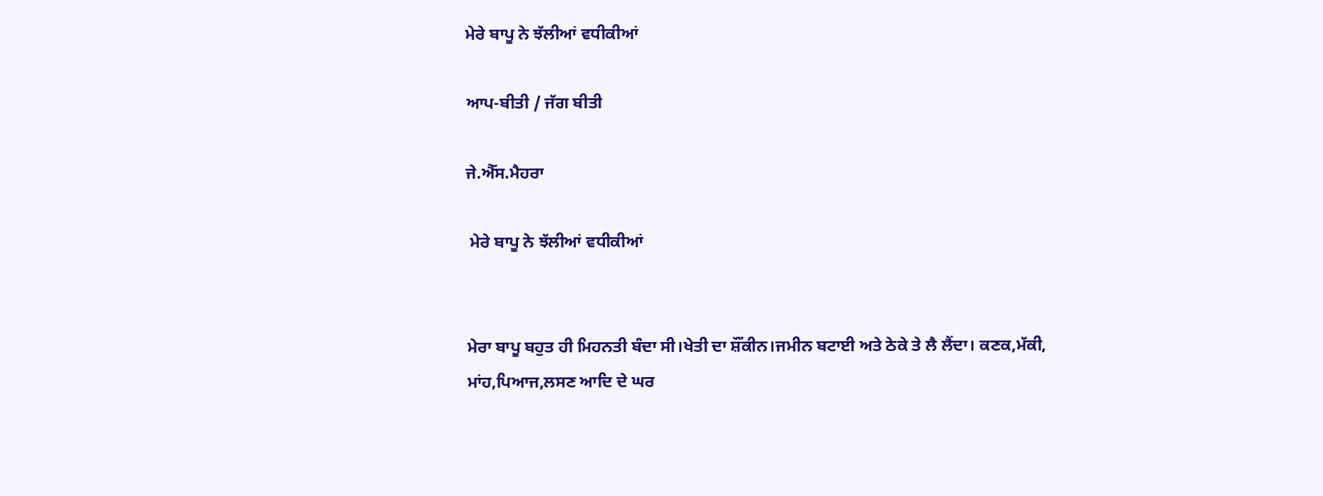ਮੇਰੇ ਬਾਪੂ ਨੇ ਝੱਲੀਆਂ ਵਧੀਕੀਆਂ

ਆਪ-ਬੀਤੀ / ਜੱਗ ਬੀਤੀ

ਜੇ.ਐੱਸ.ਮੈਹਰਾ

 ਮੇਰੇ ਬਾਪੂ ਨੇ ਝੱਲੀਆਂ ਵਧੀਕੀਆਂ


ਮੇਰਾ ਬਾਪੂ ਬਹੁਤ ਹੀ ਮਿਹਨਤੀ ਬੰਦਾ ਸੀ।ਖੇਤੀ ਦਾ ਸ਼ੌਂਕੀਨ।ਜਮੀਨ ਬਟਾਈ ਅਤੇ ਠੇਕੇ ਤੇ ਲੈ ਲੈਂਦਾ। ਕਣਕ,ਮੱਕੀ, ਮਾਂਹ,ਪਿਆਜ,ਲਸਣ ਆਦਿ ਦੇ ਘਰ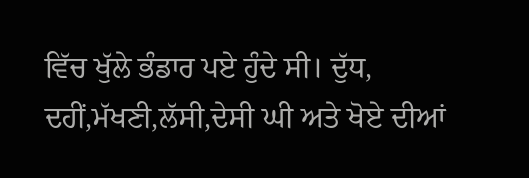ਵਿੱਚ ਖੁੱਲੇ ਭੰਡਾਰ ਪਏ ਹੁੰਦੇ ਸੀ। ਦੁੱਧ, ਦਹੀਂ,ਮੱਖਣੀ,ਲੱਸੀ,ਦੇਸੀ ਘੀ ਅਤੇ ਖੋਏ ਦੀਆਂ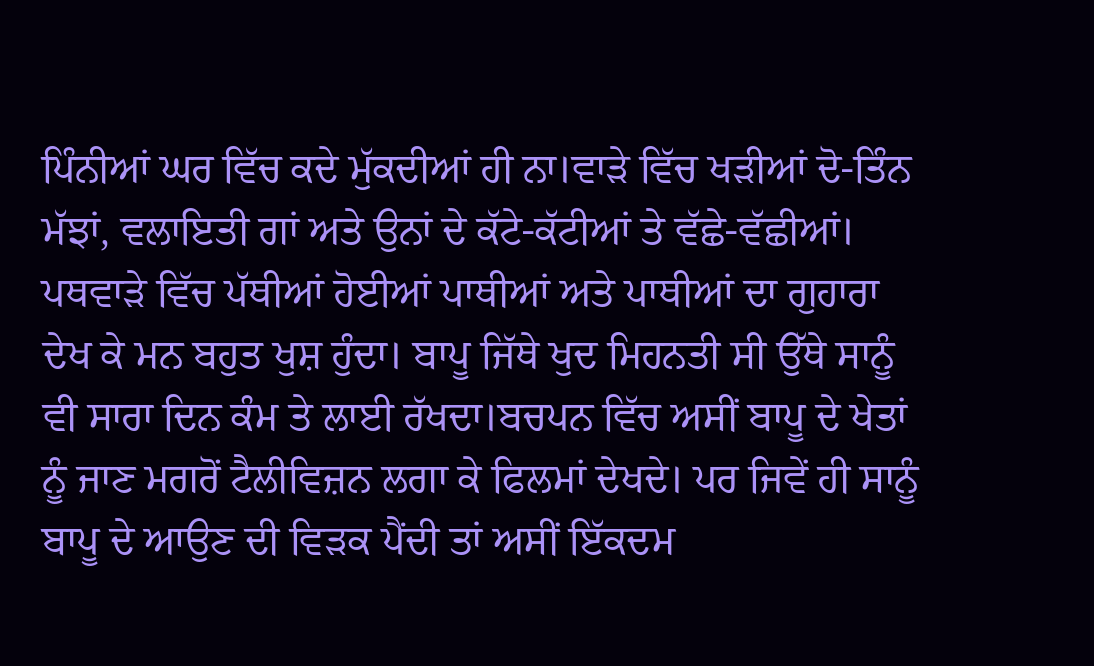ਪਿੰਨੀਆਂ ਘਰ ਵਿੱਚ ਕਦੇ ਮੁੱਕਦੀਆਂ ਹੀ ਨਾ।ਵਾੜੇ ਵਿੱਚ ਖੜੀਆਂ ਦੋ-ਤਿੰਨ ਮੱਝਾਂ, ਵਲਾਇਤੀ ਗਾਂ ਅਤੇ ਉਨਾਂ ਦੇ ਕੱਟੇ-ਕੱਟੀਆਂ ਤੇ ਵੱਛੇ-ਵੱਛੀਆਂ। ਪਥਵਾੜੇ ਵਿੱਚ ਪੱਥੀਆਂ ਹੋਈਆਂ ਪਾਥੀਆਂ ਅਤੇ ਪਾਥੀਆਂ ਦਾ ਗੁਹਾਰਾ ਦੇਖ ਕੇ ਮਨ ਬਹੁਤ ਖੁਸ਼ ਹੁੰਦਾ। ਬਾਪੂ ਜਿੱਥੇ ਖੁਦ ਮਿਹਨਤੀ ਸੀ ਉੱਥੇ ਸਾਨੂੰ ਵੀ ਸਾਰਾ ਦਿਨ ਕੰਮ ਤੇ ਲਾਈ ਰੱਖਦਾ।ਬਚਪਨ ਵਿੱਚ ਅਸੀਂ ਬਾਪੂ ਦੇ ਖੇਤਾਂ ਨੂੰ ਜਾਣ ਮਗਰੋਂ ਟੈਲੀਵਿਜ਼ਨ ਲਗਾ ਕੇ ਫਿਲਮਾਂ ਦੇਖਦੇ। ਪਰ ਜਿਵੇਂ ਹੀ ਸਾਨੂੰ ਬਾਪੂ ਦੇ ਆਉਣ ਦੀ ਵਿੜਕ ਪੈਂਦੀ ਤਾਂ ਅਸੀਂ ਇੱਕਦਮ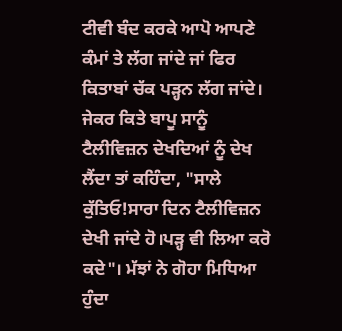ਟੀਵੀ ਬੰਦ ਕਰਕੇ ਆਪੋ ਆਪਣੇ ਕੰਮਾਂ ਤੇ ਲੱਗ ਜਾਂਦੇ ਜਾਂ ਫਿਰ ਕਿਤਾਬਾਂ ਚੱਕ ਪੜ੍ਹਨ ਲੱਗ ਜਾਂਦੇ। ਜੇਕਰ ਕਿਤੇ ਬਾਪੂ ਸਾਨੂੰ ਟੈਲੀਵਿਜ਼ਨ ਦੇਖਦਿਆਂ ਨੂੰ ਦੇਖ ਲੈਂਦਾ ਤਾਂ ਕਹਿੰਦਾ, "ਸਾਲੇ ਕੁੱਤਿਓ!ਸਾਰਾ ਦਿਨ ਟੈਲੀਵਿਜ਼ਨ ਦੇਖੀ ਜਾਂਦੇ ਹੋ।ਪੜ੍ਹ ਵੀ ਲਿਆ ਕਰੋ ਕਦੇ"। ਮੱਝਾਂ ਨੇ ਗੋਹਾ ਮਿਧਿਆ ਹੁੰਦਾ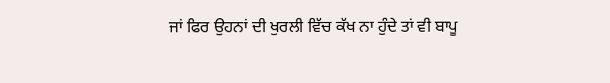ਜਾਂ ਫਿਰ ਉਹਨਾਂ ਦੀ ਖੁਰਲੀ ਵਿੱਚ ਕੱਖ ਨਾ ਹੁੰਦੇ ਤਾਂ ਵੀ ਬਾਪੂ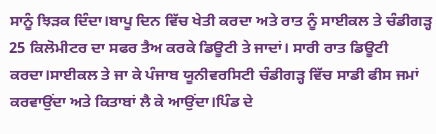ਸਾਨੂੰ ਝਿੜਕ ਦਿੰਦਾ।ਬਾਪੂ ਦਿਨ ਵਿੱਚ ਖੇਤੀ ਕਰਦਾ ਅਤੇ ਰਾਤ ਨੂੰ ਸਾਈਕਲ ਤੇ ਚੰਡੀਗੜ੍ਹ 25 ਕਿਲੋਮੀਟਰ ਦਾ ਸਫਰ ਤੈਅ ਕਰਕੇ ਡਿਊਟੀ ਤੇ ਜਾਦਾਂ। ਸਾਰੀ ਰਾਤ ਡਿਊਟੀ ਕਰਦਾ।ਸਾਈਕਲ ਤੇ ਜਾ ਕੇ ਪੰਜਾਬ ਯੂਨੀਵਰਸਿਟੀ ਚੰਡੀਗੜ੍ਹ ਵਿੱਚ ਸਾਡੀ ਫੀਸ ਜਮਾਂ ਕਰਵਾਉਂਦਾ ਅਤੇ ਕਿਤਾਬਾਂ ਲੈ ਕੇ ਆਉਂਦਾ।ਪਿੰਡ ਦੇ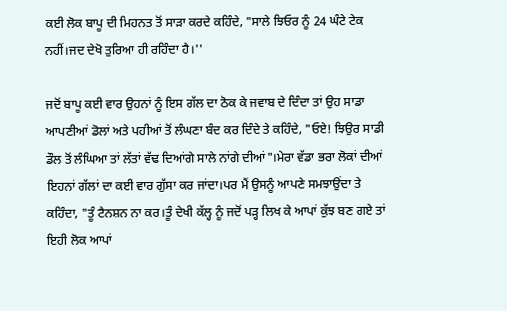ਕਈ ਲੋਕ ਬਾਪੂ ਦੀ ਮਿਹਨਤ ਤੋਂ ਸਾੜਾ ਕਰਦੇ ਕਹਿੰਦੇ, "ਸਾਲੇ ਝਿਓਰ ਨੂੰ 24 ਘੰਟੇ ਟੇਕ ਨਹੀਂ।ਜਦ ਦੇਖੋ ਤੁਰਿਆ ਹੀ ਰਹਿੰਦਾ ਹੈ।''

ਜਦੋਂ ਬਾਪੂ ਕਈ ਵਾਰ ਉਹਨਾਂ ਨੂੰ ਇਸ ਗੱਲ ਦਾ ਠੋਕ ਕੇ ਜਵਾਬ ਦੇ ਦਿੰਦਾ ਤਾਂ ਉਹ ਸਾਡਾ ਆਪਣੀਆਂ ਡੋਲਾਂ ਅਤੇ ਪਹੀਆਂ ਤੋਂ ਲੰਘਣਾ ਬੰਦ ਕਰ ਦਿੰਦੇ ਤੇ ਕਹਿੰਦੇ, "ਓਏ! ਝਿਉਰ ਸਾਡੀ ਡੌਲ ਤੋਂ ਲੰਘਿਆ ਤਾਂ ਲੱਤਾਂ ਵੱਢ ਦਿਆਂਗੇ ਸਾਲੇ ਨਾਂਗੇ ਦੀਆਂ"।ਮੇਰਾ ਵੱਡਾ ਭਰਾ ਲੋਕਾਂ ਦੀਆਂ ਇਹਨਾਂ ਗੱਲਾਂ ਦਾ ਕਈ ਵਾਰ ਗੁੱਸਾ ਕਰ ਜਾਂਦਾ।ਪਰ ਮੈਂ ਉਸਨੂੰ ਆਪਣੇ ਸਮਝਾਉਂਦਾ ਤੇ ਕਹਿੰਦਾ, "ਤੂੰ ਟੈਨਸ਼ਨ ਨਾ ਕਰ।ਤੂੰ ਦੇਖੀ ਕੱਲ੍ਹ ਨੂੰ ਜਦੋਂ ਪੜ੍ਹ ਲਿਖ ਕੇ ਆਪਾਂ ਕੁੱਝ ਬਣ ਗਏ ਤਾਂ ਇਹੀ ਲੋਕ ਆਪਾਂ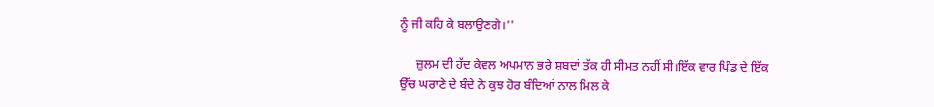ਨੂੰ ਜੀ ਕਹਿ ਕੇ ਬਲਾਉਣਗੇ।''

     ਜ਼ੁਲਮ ਦੀ ਹੱਦ ਕੇਵਲ ਅਪਮਾਨ ਭਰੇ ਸ਼ਬਦਾਂ ਤੱਕ ਹੀ ਸੀਮਤ ਨਹੀਂ ਸੀ।ਇੱਕ ਵਾਰ ਪਿੰਡ ਦੇ ਇੱਕ ਉੱਚ ਘਰਾਣੇ ਦੇ ਬੰਦੇ ਨੇ ਕੁਝ ਹੋਰ ਬੰਦਿਆਂ ਨਾਲ ਮਿਲ ਕੇ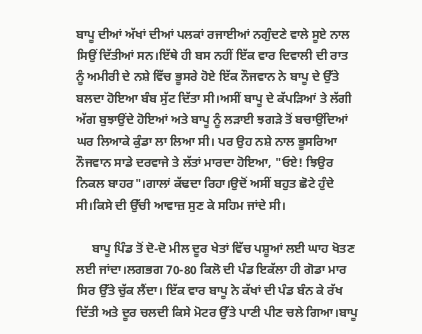ਬਾਪੂ ਦੀਆਂ ਅੱਖਾਂ ਦੀਆਂ ਪਲਕਾਂ ਰਜਾਈਆਂ ਨਗੁੰਦਣੇ ਵਾਲੇ ਸੂਏ ਨਾਲ ਸਿਉਂ ਦਿੱਤੀਆਂ ਸਨ।ਇੱਥੇ ਹੀ ਬਸ ਨਹੀਂ ਇੱਕ ਵਾਰ ਦਿਵਾਲੀ ਦੀ ਰਾਤ ਨੂੰ ਅਮੀਰੀ ਦੇ ਨਸ਼ੇ ਵਿੱਚ ਭੂਸਰੇ ਹੋਏ ਇੱਕ ਨੌਜਵਾਨ ਨੇ ਬਾਪੂ ਦੇ ਉੱਤੇ ਬਲਦਾ ਹੋਇਆ ਬੰਬ ਸੁੱਟ ਦਿੱਤਾ ਸੀ।ਅਸੀਂ ਬਾਪੂ ਦੇ ਕੱਪੜਿਆਂ ਤੇ ਲੱਗੀ ਅੱਗ ਬੁਝਾਉਂਦੇ ਹੋਇਆਂ ਅਤੇ ਬਾਪੂ ਨੂੰ ਲੜਾਈ ਝਗੜੇ ਤੋਂ ਬਚਾਉਂਦਿਆਂ ਘਰ ਲਿਆਕੇ ਕੁੰਡਾ ਲਾ ਲਿਆ ਸੀ। ਪਰ ਉਹ ਨਸ਼ੇ ਨਾਲ ਭੂਸਰਿਆ ਨੌਜਵਾਨ ਸਾਡੇ ਦਰਵਾਜੇ ਤੇ ਲੱਤਾਂ ਮਾਰਦਾ ਹੋਇਆ, "ਓਏ! ਝਿਉਰ ਨਿਕਲ ਬਾਹਰ"।ਗਾਲਾਂ ਕੱਢਦਾ ਰਿਹਾ।ਉਦੋਂ ਅਸੀਂ ਬਹੁਤ ਛੋਟੇ ਹੁੰਦੇ ਸੀ।ਕਿਸੇ ਦੀ ਉੱਚੀ ਆਵਾਜ਼ ਸੁਣ ਕੇ ਸਹਿਮ ਜਾਂਦੇ ਸੀ।

     ਬਾਪੂ ਪਿੰਡ ਤੋਂ ਦੋ-ਦੋ ਮੀਲ ਦੂਰ ਖੇਤਾਂ ਵਿੱਚ ਪਸ਼ੂਆਂ ਲਈ ਘਾਹ ਖੋਤਣ ਲਈ ਜਾਂਦਾ।ਲਗਭਗ 70-80 ਕਿਲੋ ਦੀ ਪੰਡ ਇਕੱਲਾ ਹੀ ਗੋਡਾ ਮਾਰ ਸਿਰ ਉੱਤੇ ਚੁੱਕ ਲੈਂਦਾ। ਇੱਕ ਵਾਰ ਬਾਪੂ ਨੇ ਕੱਖਾਂ ਦੀ ਪੰਡ ਬੰਨ ਕੇ ਰੱਖ ਦਿੱਤੀ ਅਤੇ ਦੂਰ ਚਲਦੀ ਕਿਸੇ ਮੋਟਰ ਉੱਤੇ ਪਾਣੀ ਪੀਣ ਚਲੇ ਗਿਆ।ਬਾਪੂ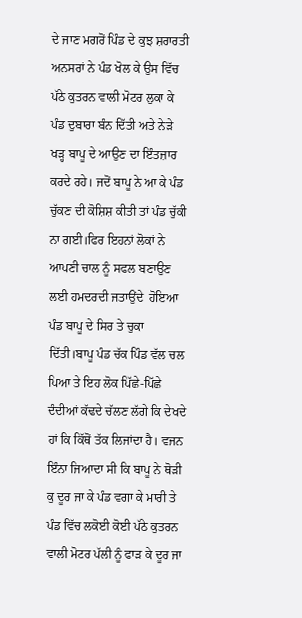ਦੇ ਜਾਣ ਮਗਰੋਂ ਪਿੰਡ ਦੇ ਕੁਝ ਸ਼ਰਾਰਤੀ ਅਨਸਰਾਂ ਨੇ ਪੰਡ ਖੋਲ ਕੇ ਉਸ ਵਿੱਚ ਪੱਠੇ ਕੁਤਰਨ ਵਾਲੀ ਮੋਟਰ ਲੁਕਾ ਕੇ ਪੰਡ ਦੁਬਾਰਾ ਬੰਨ ਦਿੱਤੀ ਅਤੇ ਨੇੜੇ ਖੜ੍ਹ ਬਾਪੂ ਦੇ ਆਉਣ ਦਾ ਇੰਤਜ਼ਾਰ ਕਰਦੇ ਰਹੇ। ਜਦੋਂ ਬਾਪੂ ਨੇ ਆ ਕੇ ਪੰਡ ਚੁੱਕਣ ਦੀ ਕੋਸ਼ਿਸ਼ ਕੀਤੀ ਤਾਂ ਪੰਡ ਚੁੱਕੀ ਨਾ ਗਈ।ਫਿਰ ਇਹਨਾਂ ਲੋਕਾਂ ਨੇ ਆਪਣੀ ਚਾਲ ਨੂੰ ਸਫਲ ਬਣਾਉਣ ਲਈ ਹਮਦਰਦੀ ਜਤਾਉਂਦੇ  ਹੋਇਆ ਪੰਡ ਬਾਪੂ ਦੇ ਸਿਰ ਤੇ ਚੁਕਾ ਦਿੱਤੀ।ਬਾਪੂ ਪੰਡ ਚੱਕ ਪਿੰਡ ਵੱਲ ਚਲ ਪਿਆ ਤੇ ਇਹ ਲੋਕ ਪਿੱਛੇ-ਪਿੱਛੇ ਦੰਦੀਆਂ ਕੱਢਦੇ ਚੱਲਣ ਲੱਗੇ ਕਿ ਦੇਖਦੇ ਹਾਂ ਕਿ ਕਿੱਥੋਂ ਤੱਕ ਲਿਜਾਂਦਾ ਹੈ। ਵਜਨ ਇੰਨਾ ਜਿਆਦਾ ਸੀ ਕਿ ਬਾਪੂ ਨੇ ਥੋੜੀ ਕੁ ਦੂਰ ਜਾ ਕੇ ਪੰਡ ਵਗਾ ਕੇ ਮਾਰੀ ਤੇ ਪੰਡ ਵਿੱਚ ਲਕੋਈ ਕੋਈ ਪੱਠੇ ਕੁਤਰਨ ਵਾਲੀ ਮੋਟਰ ਪੱਲੀ ਨੂੰ ਫਾੜ ਕੇ ਦੂਰ ਜਾ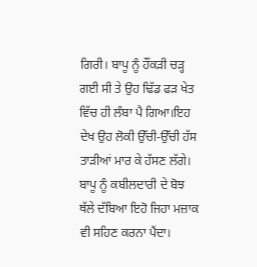ਗਿਰੀ। ਬਾਪੂ ਨੂੰ ਹੌਂਕੜੀ ਚੜ੍ਹ ਗਈ ਸੀ ਤੇ ਉਹ ਢਿੱਡ ਫੜ ਖੇਤ ਵਿੱਚ ਹੀ ਲੰਬਾ ਪੈ ਗਿਆ।ਇਹ ਦੇਖ ਉਹ ਲੋਕੀ ਉੱਚੀ-ਉੱਚੀ ਹੱਸ ਤਾੜੀਆਂ ਮਾਰ ਕੇ ਹੱਸਣ ਲੱਗੇ। ਬਾਪੂ ਨੂੰ ਕਬੀਲਦਾਰੀ ਦੇ ਬੋਝ ਥੱਲੇ ਦੱਬਿਆ ਇਹੋ ਜਿਹਾ ਮਜ਼ਾਕ ਵੀ ਸਹਿਣ ਕਰਨਾ ਪੈਂਦਾ।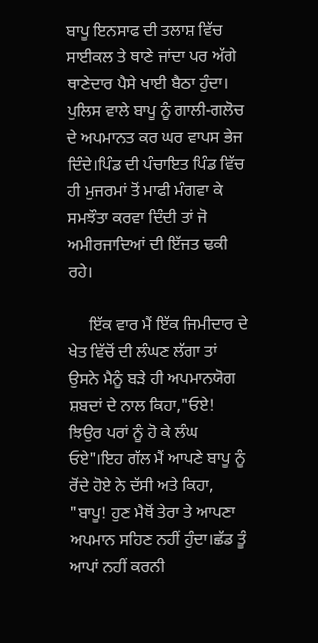ਬਾਪੂ ਇਨਸਾਫ ਦੀ ਤਲਾਸ਼ ਵਿੱਚ ਸਾਈਕਲ ਤੇ ਥਾਣੇ ਜਾਂਦਾ ਪਰ ਅੱਗੇ ਥਾਣੇਦਾਰ ਪੈਸੇ ਖਾਈ ਬੈਠਾ ਹੁੰਦਾ। ਪੁਲਿਸ ਵਾਲੇ ਬਾਪੂ ਨੂੰ ਗਾਲੀ-ਗਲੋਚ ਦੇ ਅਪਮਾਨਤ ਕਰ ਘਰ ਵਾਪਸ ਭੇਜ ਦਿੰਦੇ।ਪਿੰਡ ਦੀ ਪੰਚਾਇਤ ਪਿੰਡ ਵਿੱਚ ਹੀ ਮੁਜਰਮਾਂ ਤੋਂ ਮਾਫੀ ਮੰਗਵਾ ਕੇ ਸਮਝੌਤਾ ਕਰਵਾ ਦਿੰਦੀ ਤਾਂ ਜੋ ਅਮੀਰਜਾਦਿਆਂ ਦੀ ਇੱਜਤ ਢਕੀ ਰਹੇ।

     ਇੱਕ ਵਾਰ ਮੈਂ ਇੱਕ ਜਿਮੀਦਾਰ ਦੇ ਖੇਤ ਵਿੱਚੋਂ ਦੀ ਲੰਘਣ ਲੱਗਾ ਤਾਂ ਉਸਨੇ ਮੈਨੂੰ ਬੜੇ ਹੀ ਅਪਮਾਨਯੋਗ ਸ਼ਬਦਾਂ ਦੇ ਨਾਲ ਕਿਹਾ,"ਓਏ! ਝਿਉਰ ਪਰਾਂ ਨੂੰ ਹੋ ਕੇ ਲੰਘ ਓਏ"।ਇਹ ਗੱਲ ਮੈਂ ਆਪਣੇ ਬਾਪੂ ਨੂੰ ਰੋਂਦੇ ਹੋਏ ਨੇ ਦੱਸੀ ਅਤੇ ਕਿਹਾ, "ਬਾਪੂ! ਹੁਣ ਮੈਥੋਂ ਤੇਰਾ ਤੇ ਆਪਣਾ ਅਪਮਾਨ ਸਹਿਣ ਨਹੀਂ ਹੁੰਦਾ।ਛੱਡ ਤੂੰ ਆਪਾਂ ਨਹੀਂ ਕਰਨੀ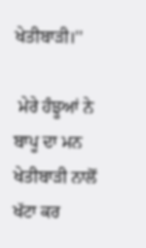ਖੇਤੀਬਾੜੀ।''

 ਮੇਰੇ ਹੰਝੂਆਂ ਨੇ ਬਾਪੂ ਦਾ ਮਨ ਖੇਤੀਬਾੜੀ ਨਾਲੋਂ ਖੱਟਾ ਕਰ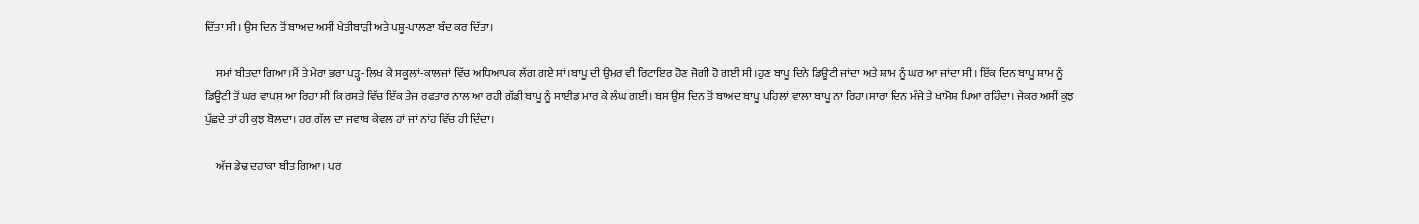ਦਿੱਤਾ ਸੀ। ਉਸ ਦਿਨ ਤੋਂ ਬਾਅਦ ਅਸੀਂ ਖੇਤੀਬਾੜੀ ਅਤੇ ਪਸ਼ੂ-ਪਾਲਣਾ ਬੰਦ ਕਰ ਦਿੱਤਾ।

     ਸਮਾਂ ਬੀਤਦਾ ਗਿਆ।ਮੈਂ ਤੇ ਮੇਰਾ ਭਰਾ ਪੜ੍ਹ-ਲਿਖ ਕੇ ਸਕੂਲਾਂ-ਕਾਲਜਾਂ ਵਿੱਚ ਅਧਿਆਪਕ ਲੱਗ ਗਏ ਸਾਂ।ਬਾਪੂ ਦੀ ਉਮਰ ਵੀ ਰਿਟਾਇਰ ਹੋਣ ਜੋਗੀ ਹੋ ਗਈ ਸੀ।ਹੁਣ ਬਾਪੂ ਦਿਨੇ ਡਿਊਟੀ ਜਾਂਦਾ ਅਤੇ ਸ਼ਾਮ ਨੂੰ ਘਰ ਆ ਜਾਂਦਾ ਸੀ। ਇੱਕ ਦਿਨ ਬਾਪੂ ਸ਼ਾਮ ਨੂੰ ਡਿਊਟੀ ਤੋਂ ਘਰ ਵਾਪਸ ਆ ਰਿਹਾ ਸੀ ਕਿ ਰਸਤੇ ਵਿੱਚ ਇੱਕ ਤੇਜ ਰਫਤਾਰ ਨਾਲ ਆ ਰਹੀ ਗੱਡੀ ਬਾਪੂ ਨੂੰ ਸਾਈਡ ਮਾਰ ਕੇ ਲੰਘ ਗਈ। ਬਸ ਉਸ ਦਿਨ ਤੋਂ ਬਾਅਦ ਬਾਪੂ ਪਹਿਲਾਂ ਵਾਲਾ ਬਾਪੂ ਨਾ ਰਿਹਾ।ਸਾਰਾ ਦਿਨ ਮੰਜੇ ਤੇ ਖਾਮੋਸ਼ ਪਿਆ ਰਹਿੰਦਾ। ਜੇਕਰ ਅਸੀਂ ਕੁਝ ਪੁੱਛਦੇ ਤਾਂ ਹੀ ਕੁਝ ਬੋਲਦਾ। ਹਰ ਗੱਲ ਦਾ ਜਵਾਬ ਕੇਵਲ ਹਾਂ ਜਾਂ ਨਾਂਹ ਵਿੱਚ ਹੀ ਦਿੰਦਾ।

     ਅੱਜ ਡੇਢ ਦਹਾਕਾ ਬੀਤ ਗਿਆ। ਪਰ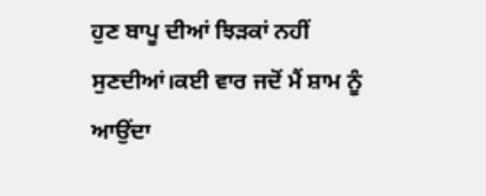ਹੁਣ ਬਾਪੂ ਦੀਆਂ ਝਿੜਕਾਂ ਨਹੀਂ ਸੁਣਦੀਆਂ।ਕਈ ਵਾਰ ਜਦੋਂ ਮੈਂ ਸ਼ਾਮ ਨੂੰ ਆਉਂਦਾ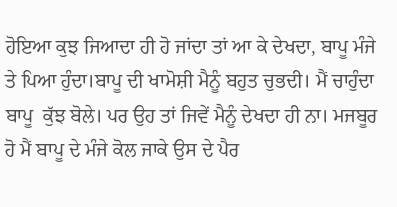ਹੋਇਆ ਕੁਝ ਜਿਆਦਾ ਹੀ ਹੋ ਜਾਂਦਾ ਤਾਂ ਆ ਕੇ ਦੇਖਦਾ, ਬਾਪੂ ਮੰਜੇ ਤੇ ਪਿਆ ਹੁੰਦਾ।ਬਾਪੂ ਦੀ ਖਾਮੋਸ਼ੀ ਮੈਨੂੰ ਬਹੁਤ ਚੁਭਦੀ। ਮੈਂ ਚਾਹੁੰਦਾ ਬਾਪੂ  ਕੁੱਝ ਬੋਲੇ। ਪਰ ਉਹ ਤਾਂ ਜਿਵੇਂ ਮੈਨੂੰ ਦੇਖਦਾ ਹੀ ਨਾ। ਮਜਬੂਰ ਹੋ ਮੈਂ ਬਾਪੂ ਦੇ ਮੰਜੇ ਕੋਲ ਜਾਕੇ ਉਸ ਦੇ ਪੈਰ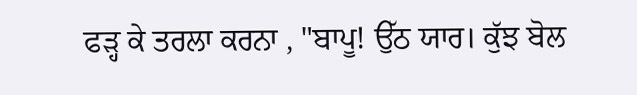ਫੜ੍ਹ ਕੇ ਤਰਲਾ ਕਰਨਾ , "ਬਾਪੂ! ਉੱਠ ਯਾਰ। ਕੁੱਝ ਬੋਲ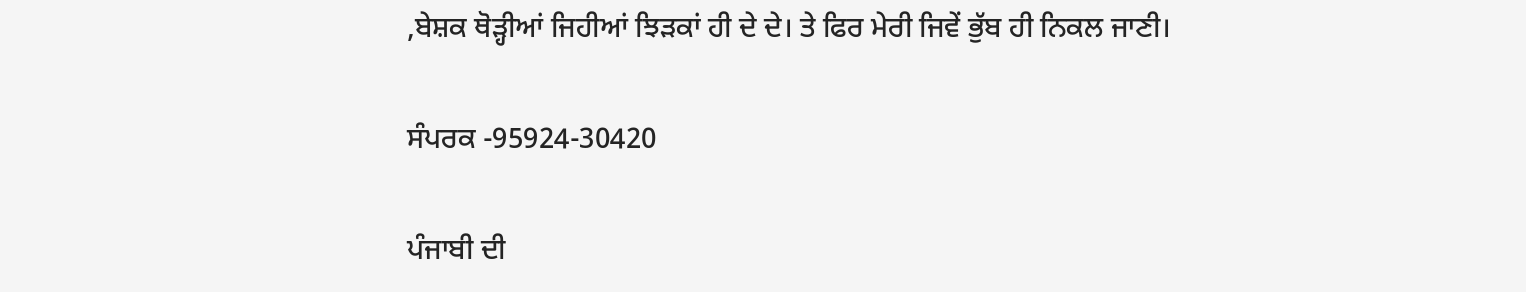,ਬੇਸ਼ਕ ਥੋੜ੍ਹੀਆਂ ਜਿਹੀਆਂ ਝਿੜਕਾਂ ਹੀ ਦੇ ਦੇ। ਤੇ ਫਿਰ ਮੇਰੀ ਜਿਵੇਂ ਭੁੱਬ ਹੀ ਨਿਕਲ ਜਾਣੀ।

ਸੰਪਰਕ -95924-30420

ਪੰਜਾਬੀ ਦੀ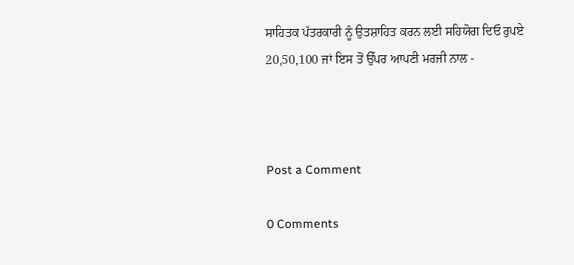ਸਾਹਿਤਕ ਪੱਤਰਕਾਰੀ ਨੂੰ ਉਤਸ਼ਾਹਿਤ ਕਰਨ ਲਈ ਸਹਿਯੋਗ ਦਿਓ ਰੁਪਏ 20,50,100 ਜਾਂ ਇਸ ਤੋਂ ਉੱਪਰ ਆਪਣੀ ਮਰਜੀ ਨਾਲ -



Post a Comment

0 Comments